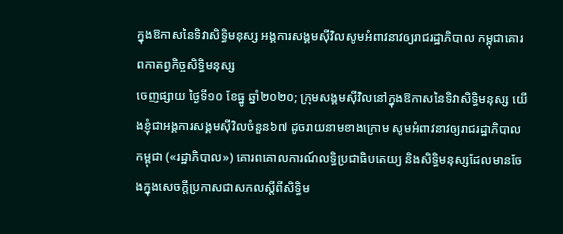ក្នុងឱកាសនៃទិវាសិទ្ធិមនុស្ស អង្គការសង្គមស៊ីវិលសូមអំពាវនាវឲ្យរាជរដ្ឋាភិបាល កម្ពុជាគោរពកាតព្វកិច្ចសិទ្ធិមនុស្ស
ចេញផ្សាយ ថ្ងៃទី១០ ខែធ្នូ ឆ្នាំ២០២០; ក្រុមសង្គមស៊ីវិលនៅក្នុងឱកាសនៃទិវាសិទ្ធិមនុស្ស យើងខ្ញុំជាអង្គការសង្គមស៊ីវិលចំនួន៦៧ ដូចរាយនាមខាងក្រោម សូមអំពាវនាវឲ្យរាជរដ្ឋាភិបាលកម្ពុជា («រដ្ឋាភិបាល») គោរពគោលការណ៍លទ្ធិប្រជាធិបតេយ្យ និងសិទ្ធិមនុស្សដែលមានចែងក្នុងសេចក្តីប្រកាសជាសកលស្តីពីសិទ្ធិម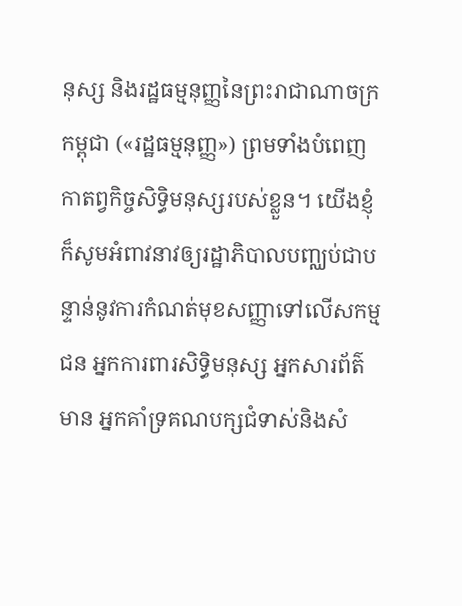នុស្ស និងរដ្ឋធម្មនុញ្ញនៃព្រះរាជាណាចក្រកម្ពុជា («រដ្ឋធម្មនុញ្ញ») ព្រមទាំងបំពេញកាតព្វកិច្ចសិទ្ធិមនុស្សរបស់ខ្លួន។ យើងខ្ញុំក៏សូមអំពាវនាវឲ្យរដ្ឋាភិបាលបញ្ឈប់ជាបន្ទាន់នូវការកំណត់មុខសញ្ញាទៅលើសកម្មជន អ្នកការពារសិទ្ធិមនុស្ស អ្នកសារព័ត៌មាន អ្នកគាំទ្រគណបក្សជំទាស់និងសំ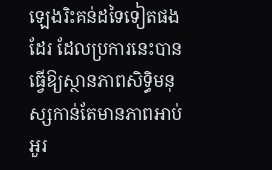ឡេងរិះគន់ដទៃទៀតផងដែរ ដែលប្រការនេះបានធ្វើឱ្យស្ថានភាពសិទ្ធិមនុស្សកាន់តែមានភាពអាប់អួរ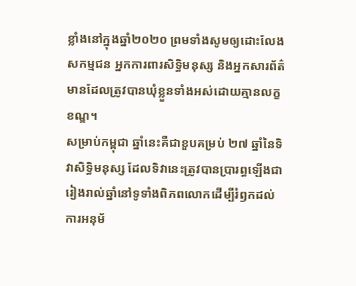ខ្លាំងនៅក្នុងឆ្នាំ២០២០ ព្រមទាំងសូមឲ្យដោះលែងសកម្មជន អ្នកការពារសិទិ្ធមនុស្ស និងអ្នកសារព័ត៌មានដែលត្រូវបានឃុំខ្លួនទាំងអស់ដោយគ្មានលក្ខខណ្ឌ។
សម្រាប់កម្ពុជា ឆ្នាំនេះគឺជាខួបគម្រប់ ២៧ ឆ្នាំនៃទិវាសិទ្ធិមនុស្ស ដែលទិវានេះត្រូវបានប្រារព្ធឡើងជារៀងរាល់ឆ្នាំនៅទូទាំងពិភពលោកដើម្បីរំឭកដល់ការអនុម័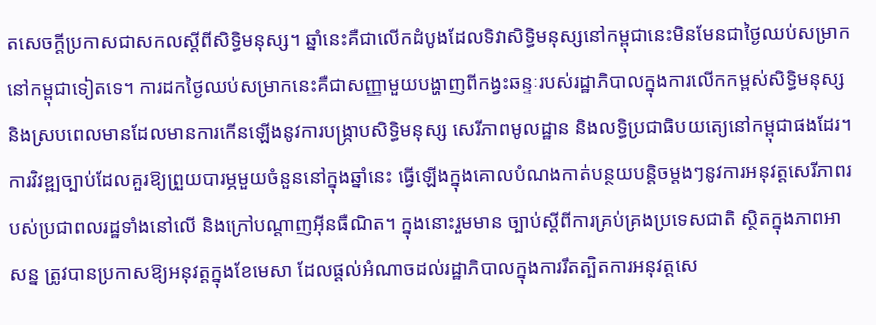តសេចក្តីប្រកាសជាសកលស្តីពីសិទ្ធិមនុស្ស។ ឆ្នាំនេះគឺជាលើកដំបូងដែលទិវាសិទ្ធិមនុស្សនៅកម្ពុជានេះមិនមែនជាថ្ងៃឈប់សម្រាកនៅកម្ពុជាទៀតទេ។ ការដកថ្ងៃឈប់សម្រាកនេះគឺជាសញ្ញាមួយបង្ហាញពីកង្វះឆន្ទៈរបស់រដ្ឋាភិបាលក្នុងការលើកកម្ពស់សិទ្ធិមនុស្ស និងស្របពេលមានដែលមានការកើនឡើងនូវការបង្ក្រាបសិទ្ធិមនុស្ស សេរីភាពមូលដ្ឋាន និងលទ្ធិប្រជាធិបយតេ្យនៅកម្ពុជាផងដែរ។
ការវិវឌ្ឍច្បាប់ដែលគួរឱ្យព្រួយបារម្ភមួយចំនួននៅក្នុងឆ្នាំនេះ ធ្វើឡើងក្នុងគោលបំណងកាត់បន្ថយបន្តិចម្តងៗនូវការអនុវត្តសេរីភាពរបស់ប្រជាពលរដ្ឋទាំងនៅលើ និងក្រៅបណ្តាញអ៊ីនធឺណិត។ ក្នុងនោះរួមមាន ច្បាប់ស្តីពីការគ្រប់គ្រងប្រទេសជាតិ ស្ថិតក្នុងភាពអាសន្ន ត្រូវបានប្រកាសឱ្យអនុវត្តក្នុងខែមេសា ដែលផ្តល់អំណាចដល់រដ្ឋាភិបាលក្នុងការរឹតត្បិតការអនុវត្តសេ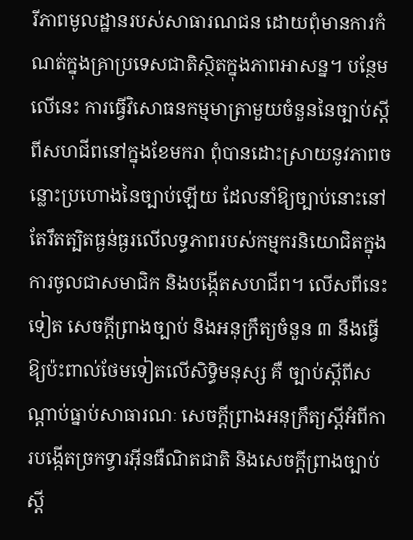រីភាពមូលដ្ឋានរបស់សាធារណជន ដោយពុំមានការកំណត់ក្នុងគ្រាប្រទេសជាតិស្ថិតក្នុងភាពអាសន្ន។ បន្ថែមលើនេះ ការធ្វើវិសោធនកម្មមាត្រាមួយចំនួននៃច្បាប់ស្តីពីសហជីពនៅក្នុងខែមករា ពុំបានដោះស្រាយនូវភាពចន្លោះប្រហោងនៃច្បាប់ឡើយ ដែលនាំឱ្យច្បាប់នោះនៅតែរឹតត្បិតធ្ងន់ធ្ងរលើលទ្ធភាពរបស់កម្មករនិយោជិតក្នុងការចូលជាសមាជិក និងបង្កើតសហជីព។ លើសពីនេះទៀត សេចក្តីព្រាងច្បាប់ និងអនុក្រឹត្យចំនួន ៣ នឹងធ្វើឱ្យប៉ះពាល់ថែមទៀតលើសិទ្ធិមនុស្ស គឺ ច្បាប់ស្តីពីសណ្តាប់ធ្នាប់សាធារណៈ សេចក្តីព្រាងអនុក្រឹត្យស្តីអំពីការបង្កើតច្រកទ្វារអ៊ីនធឺណិតជាតិ និងសេចក្តីព្រាងច្បាប់ស្តី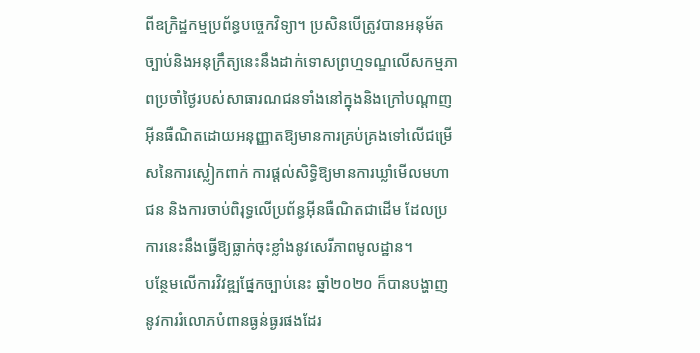ពីឧក្រិដ្ឋកម្មប្រព័ន្ធបច្ចេកវិទ្យា។ ប្រសិនបើត្រូវបានអនុម័ត ច្បាប់និងអនុក្រឹត្យនេះនឹងដាក់ទោសព្រហ្មទណ្ឌលើសកម្មភាពប្រចាំថ្ងៃរបស់សាធារណជនទាំងនៅក្នុងនិងក្រៅបណ្តាញអ៊ីនធឺណិតដោយអនុញ្ញាតឱ្យមានការគ្រប់គ្រងទៅលើជម្រើសនៃការស្លៀកពាក់ ការផ្តល់សិទ្ធិឱ្យមានការឃ្លាំមើលមហាជន និងការចាប់ពិរុទ្ធលើប្រព័ន្ធអ៊ីនធឺណិតជាដើម ដែលប្រការនេះនឹងធ្វើឱ្យធ្លាក់ចុះខ្លាំងនូវសេរីភាពមូលដ្ឋាន។
បន្ថែមលើការវិវឌ្ឍផ្នែកច្បាប់នេះ ឆ្នាំ២០២០ ក៏បានបង្ហាញនូវការរំលោភបំពានធ្ងន់ធ្ងរផងដែរ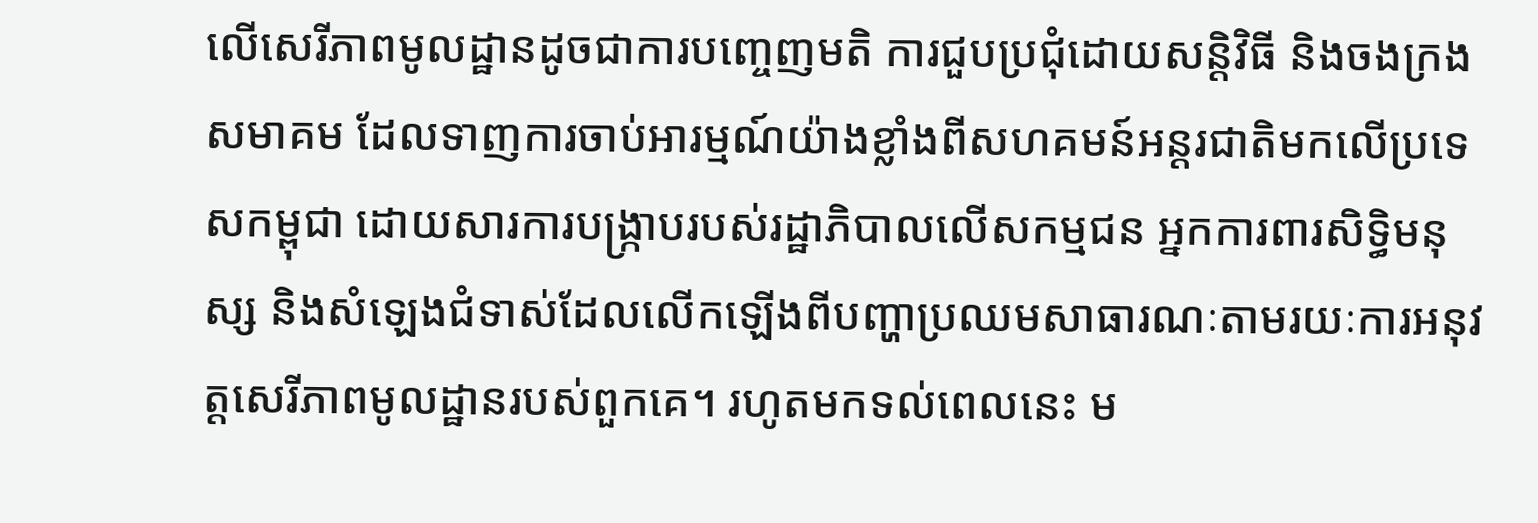លើសេរីភាពមូលដ្ឋានដូចជាការបញ្ចេញមតិ ការជួបប្រជុំដោយសន្តិវិធី និងចងក្រងសមាគម ដែលទាញការចាប់អារម្មណ៍យ៉ាងខ្លាំងពីសហគមន៍អន្តរជាតិមកលើប្រទេសកម្ពុជា ដោយសារការបង្ក្រាបរបស់រដ្ឋាភិបាលលើសកម្មជន អ្នកការពារសិទ្ធិមនុស្ស និងសំឡេងជំទាស់ដែលលើកឡើងពីបញ្ហាប្រឈមសាធារណៈតាមរយៈការអនុវត្តសេរីភាពមូលដ្ឋានរបស់ពួកគេ។ រហូតមកទល់ពេលនេះ ម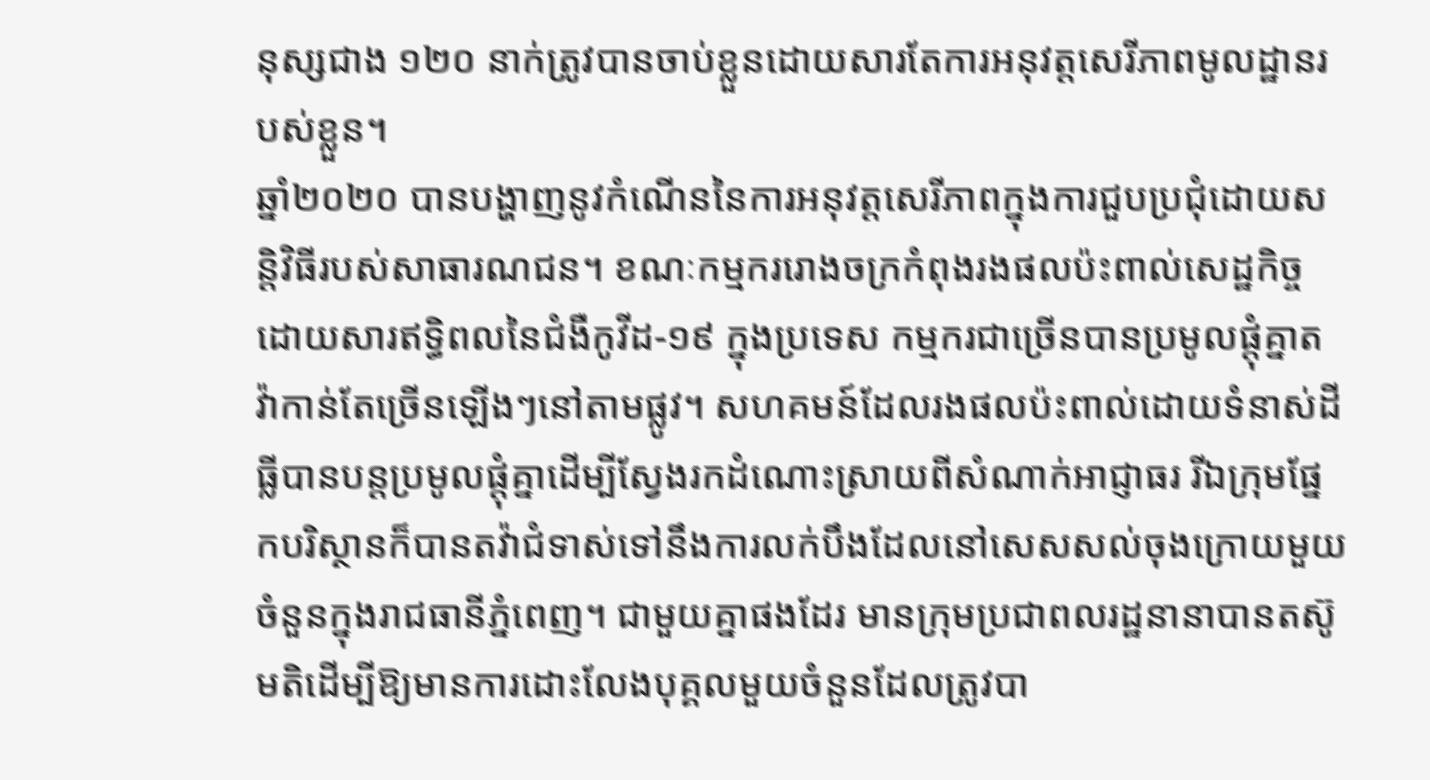នុស្សជាង ១២០ នាក់ត្រូវបានចាប់ខ្លួនដោយសារតែការអនុវត្តសេរីភាពមូលដ្ឋានរបស់ខ្លួន។
ឆ្នាំ២០២០ បានបង្ហាញនូវកំណើននៃការអនុវត្តសេរីភាពក្នុងការជួបប្រជុំដោយសន្តិវិធីរបស់សាធារណជន។ ខណៈកម្មកររោងចក្រកំពុងរងផលប៉ះពាល់សេដ្ឋកិច្ចដោយសារឥទ្ធិពលនៃជំងឺកូវីដ-១៩ ក្នុងប្រទេស កម្មករជាច្រើនបានប្រមូលផ្តុំគ្នាតវ៉ាកាន់តែច្រើនឡើងៗនៅតាមផ្លូវ។ សហគមន៍ដែលរងផលប៉ះពាល់ដោយទំនាស់ដីធ្លីបានបន្តប្រមូលផ្តុំគ្នាដើម្បីស្វែងរកដំណោះស្រាយពីសំណាក់អាជ្ញាធរ រីឯក្រុមផ្នែកបរិស្ថានក៏បានតវ៉ាជំទាស់ទៅនឹងការលក់បឹងដែលនៅសេសសល់ចុងក្រោយមួយចំនួនក្នុងរាជធានីភ្នំពេញ។ ជាមួយគ្នាផងដែរ មានក្រុមប្រជាពលរដ្ឋនានាបានតស៊ូមតិដើម្បីឱ្យមានការដោះលែងបុគ្គលមួយចំនួនដែលត្រូវបា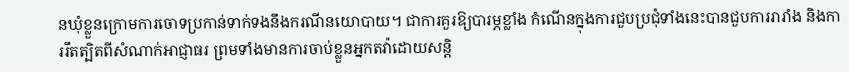នឃុំខ្លួនក្រោមការចោទប្រកាន់ទាក់ទងនឹងករណីនយោបាយ។ ជាការគួរឱ្យបារម្ភខ្លាំង កំណើនក្នុងការជួបប្រជុំទាំងនេះបានជួបការរារាំង និងការរឹតត្បិតពីសំណាក់អាជ្ញាធរ ព្រមទាំងមានការចាប់ខ្លួនអ្នកតវ៉ាដោយសន្តិ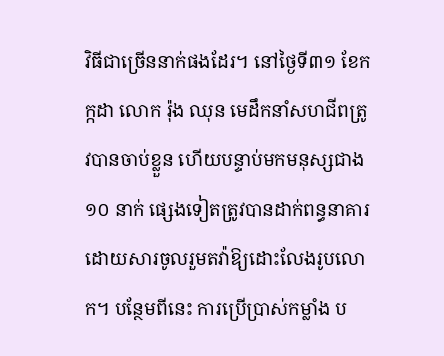វិធីជាច្រើននាក់ផងដែរ។ នៅថ្ងៃទី៣១ ខែកក្កដា លោក រ៉ុង ឈុន មេដឹកនាំសហជីពត្រូវបានចាប់ខ្លួន ហើយបន្ទាប់មកមនុស្សជាង ១០ នាក់ ផ្សេងទៀតត្រូវបានដាក់ពន្ធនាគារដោយសារចូលរួមតវ៉ាឱ្យដោះលែងរូបលោក។ បន្ថែមពីនេះ ការប្រើប្រាស់កម្លាំង ប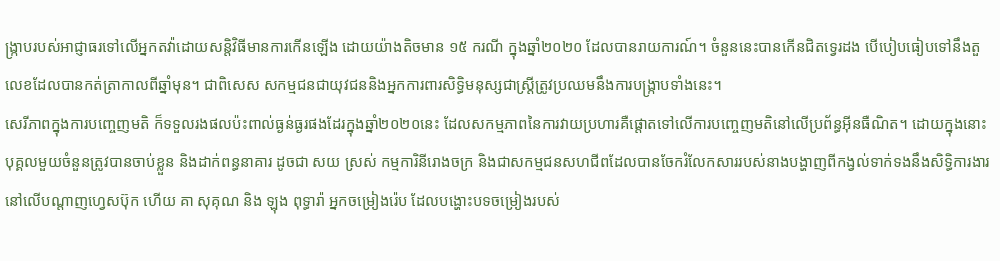ង្ក្រាបរបស់អាជ្ញាធរទៅលើអ្នកតវ៉ាដោយសន្តិវិធីមានការកើនឡើង ដោយយ៉ាងតិចមាន ១៥ ករណី ក្នុងឆ្នាំ២០២០ ដែលបានរាយការណ៍។ ចំនួននេះបានកើនជិតទ្វេរដង បើបៀបធៀបទៅនឹងតួលេខដែលបានកត់ត្រាកាលពីឆ្នាំមុន។ ជាពិសេស សកម្មជនជាយុវជននិងអ្នកការពារសិទ្ធិមនុស្សជាស្ត្រីត្រូវប្រឈមនឹងការបង្ក្រាបទាំងនេះ។
សេរីភាពក្នុងការបញ្ចេញមតិ ក៏ទទួលរងផលប៉ះពាល់ធ្ងន់ធ្ងរផងដែរក្នុងឆ្នាំ២០២០នេះ ដែលសកម្មភាពនៃការវាយប្រហារគឺផ្តោតទៅលើការបញ្ចេញមតិនៅលើប្រព័ន្ធអ៊ីនធឺណិត។ ដោយក្នុងនោះ បុគ្គលមួយចំនួនត្រូវបានចាប់ខ្លួន និងដាក់ពន្ធនាគារ ដូចជា សយ ស្រស់ កម្មការិនីរោងចក្រ និងជាសកម្មជនសហជីពដែលបានចែករំលែកសាររបស់នាងបង្ហាញពីកង្វល់ទាក់ទងនឹងសិទ្ធិការងារនៅលើបណ្តាញហ្វេសប៊ុក ហើយ គា សុគុណ និង ឡុង ពុទ្ធារ៉ា អ្នកចម្រៀងរ៉េប ដែលបង្ហោះបទចម្រៀងរបស់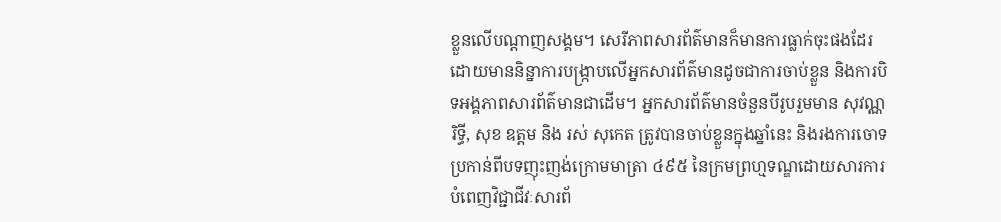ខ្លួនលើបណ្តាញសង្គម។ សេរីភាពសារព័ត៌មានក៏មានការធ្លាក់ចុះផងដែរ ដោយមាននិន្នាការបង្ក្រាបលើអ្នកសារព័ត៌មានដូចជាការចាប់ខ្លួន និងការបិទអង្គភាពសារព័ត៌មានជាដើម។ អ្នកសារព័ត៌មានចំនួនបីរូបរួមមាន សុវណ្ណ រិទ្ធី, សុខ ឧត្តម និង រស់ សុកេត ត្រូវបានចាប់ខ្លួនក្នុងឆ្នាំនេះ និងរងការចោទប្រកាន់ពីបទញុះញង់ក្រោមមាត្រា ៤៩៥ នៃក្រមព្រហ្មទណ្ឌដោយសារការបំពេញវិជ្ជាជីវៈសារព័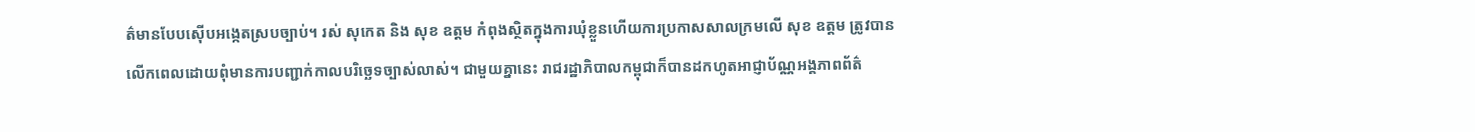ត៌មានបែបស៊ើបអង្កេតស្របច្បាប់។ រស់ សុកេត និង សុខ ឧត្តម កំពុងស្ថិតក្នុងការឃុំខ្លួនហើយការប្រកាសសាលក្រមលើ សុខ ឧត្តម ត្រូវបានលើកពេលដោយពុំមានការបញ្ជាក់កាលបរិច្ឆេទច្បាស់លាស់។ ជាមួយគ្នានេះ រាជរដ្ឋាភិបាលកម្ពុជាក៏បានដកហូតអាជ្ញាប័ណ្ណអង្គភាពព័ត៌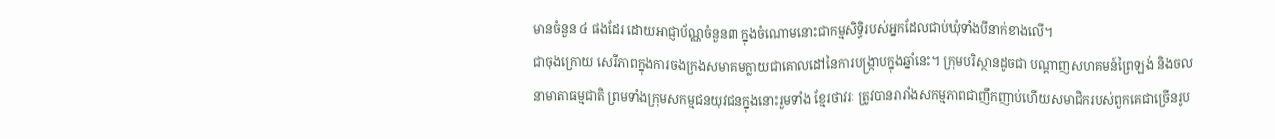មានចំនួន ៤ ផងដែរ ដោយអាជ្ញាប័ណ្ណចំនួន៣ ក្នុងចំណោមនោះជាកម្មសិទ្ធិរបស់អ្នកដែលជាប់ឃុំទាំងបីនាក់ខាងលើ។
ជាចុងក្រោយ សេរីភាពក្នុងការចងក្រងសមាគមក្លាយជាគោលដៅនៃការបង្ក្រាបក្នុងឆ្នាំនេះ។ ក្រុមបរិស្ថានដូចជា បណ្តាញសហគមន៍ព្រៃឡង់ និងចលនាមាតាធម្មជាតិ ព្រមទាំងក្រុមសកម្មជនយុវជនក្នុងនោះរួមទាំង ខ្មែរថាវរៈ ត្រូវបានរារាំងសកម្មភាពជាញឹកញាប់ហើយសមាជិករបស់ពួកគេជាច្រើនរូប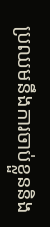ប្រឈមនឹងការចាប់ខ្លួននិង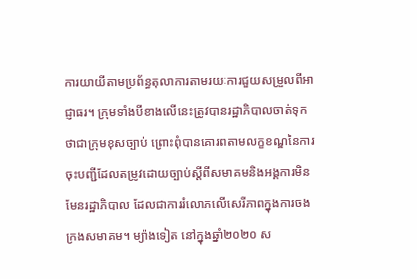ការយាយីតាមប្រព័ន្ធតុលាការតាមរយៈការជួយសម្រួលពីអាជ្ញាធរ។ ក្រុមទាំងបីខាងលើនេះត្រូវបានរដ្ឋាភិបាលចាត់ទុកថាជាក្រុមខុសច្បាប់ ព្រោះពុំបានគោរពតាមលក្ខខណ្ឌនៃការចុះបញ្ជីដែលតម្រូវដោយច្បាប់ស្តីពីសមាគមនិងអង្គការមិនមែនរដ្ឋាភិបាល ដែលជាការរំលោភលើសេរីភាពក្នុងការចងក្រងសមាគម។ ម្យ៉ាងទៀត នៅក្នុងឆ្នាំ២០២០ ស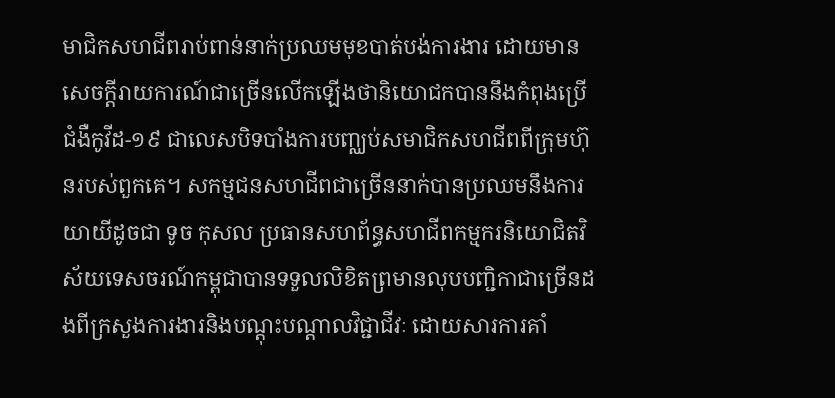មាជិកសហជីពរាប់ពាន់នាក់ប្រឈមមុខបាត់បង់ការងារ ដោយមានសេចក្តីរាយការណ៍ជាច្រើនលើកឡើងថានិយោជកបាននឹងកំពុងប្រើជំងឺកូវីដ-១៩ ជាលេសបិទបាំងការបញ្ឈប់សមាជិកសហជីពពីក្រុមហ៊ុនរបស់ពួកគេ។ សកម្មជនសហជីពជាច្រើននាក់បានប្រឈមនឹងការយាយីដូចជា ទូច កុសល ប្រធានសហព័ន្ធសហជីពកម្មករនិយោជិតវិស័យទេសចរណ៍កម្ពុជាបានទទួលលិខិតព្រមានលុបបញ្ជិកាជាច្រើនដងពីក្រសួងការងារនិងបណ្តុះបណ្តាលវិជ្ជាជីវៈ ដោយសារការគាំ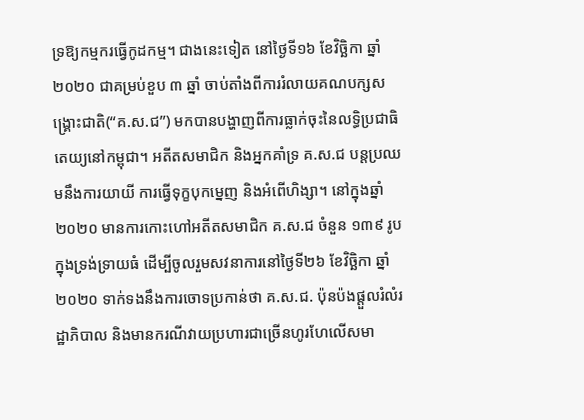ទ្រឱ្យកម្មករធ្វើកូដកម្ម។ ជាងនេះទៀត នៅថ្ងៃទី១៦ ខែវិច្ឆិកា ឆ្នាំ២០២០ ជាគម្រប់ខួប ៣ ឆ្នាំ ចាប់តាំងពីការរំលាយគណបក្សសង្គ្រោះជាតិ(“គ.ស.ជ”) មកបានបង្ហាញពីការធ្លាក់ចុះនៃលទ្ធិប្រជាធិតេយ្យនៅកម្ពុជា។ អតីតសមាជិក និងអ្នកគាំទ្រ គ.ស.ជ បន្តប្រឈមនឹងការយាយី ការធ្វើទុក្ខបុកម្នេញ និងអំពើហិង្សា។ នៅក្នុងឆ្នាំ២០២០ មានការកោះហៅអតីតសមាជិក គ.ស.ជ ចំនួន ១៣៩ រូប ក្នុងទ្រង់ទ្រាយធំ ដើម្បីចូលរួមសវនាការនៅថ្ងៃទី២៦ ខែវិច្ឆិកា ឆ្នាំ២០២០ ទាក់ទងនឹងការចោទប្រកាន់ថា គ.ស.ជ. ប៉ុនប៉ងផ្តួលរំលំរដ្ឋាភិបាល និងមានករណីវាយប្រហារជាច្រើនហូរហែលើសមា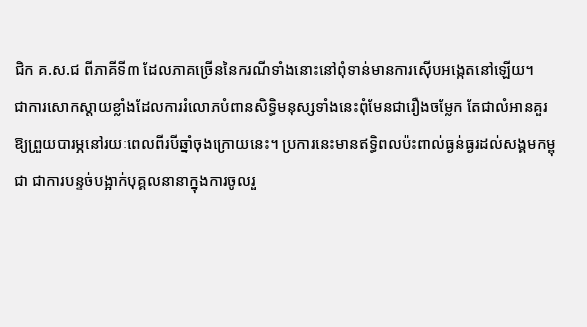ជិក គ.ស.ជ ពីភាគីទី៣ ដែលភាគច្រើននៃករណីទាំងនោះនៅពុំទាន់មានការស៊ើបអង្កេតនៅឡើយ។
ជាការសោកស្តាយខ្លាំងដែលការរំលោភបំពានសិទ្ធិមនុស្សទាំងនេះពុំមែនជារឿងចម្លែក តែជាលំអានគួរឱ្យព្រួយបារម្ភនៅរយៈពេលពីរបីឆ្នាំចុងក្រោយនេះ។ ប្រការនេះមានឥទ្ធិពលប៉ះពាល់ធ្ងន់ធ្ងរដល់សង្គមកម្ពុជា ជាការបន្ទច់បង្អាក់បុគ្គលនានាក្នុងការចូលរួ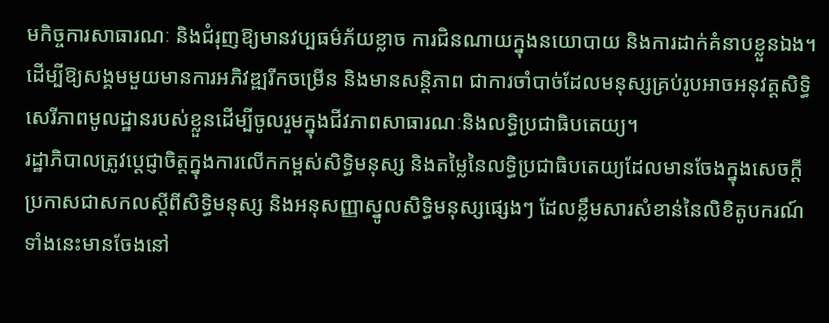មកិច្ចការសាធារណៈ និងជំរុញឱ្យមានវប្បធម៌ភ័យខ្លាច ការជិនណាយក្នុងនយោបាយ និងការដាក់គំនាបខ្លួនឯង។ ដើម្បីឱ្យសង្គមមួយមានការអភិវឌ្ឍរីកចម្រើន និងមានសន្តិភាព ជាការចាំបាច់ដែលមនុស្សគ្រប់រូបអាចអនុវត្តសិទ្ធិសេរីភាពមូលដ្ឋានរបស់ខ្លួនដើម្បីចូលរួមក្នុងជីវភាពសាធារណៈនិងលទ្ធិប្រជាធិបតេយ្យ។
រដ្ឋាភិបាលត្រូវប្តេជ្ញាចិត្តក្នុងការលើកកម្ពស់សិទ្ធិមនុស្ស និងតម្លៃនៃលទ្ធិប្រជាធិបតេយ្យដែលមានចែងក្នុងសេចក្តីប្រកាសជាសកលស្តីពីសិទ្ធិមនុស្ស និងអនុសញ្ញាស្នូលសិទ្ធិមនុស្សផ្សេងៗ ដែលខ្លឹមសារសំខាន់នៃលិខិតូបករណ៍ទាំងនេះមានចែងនៅ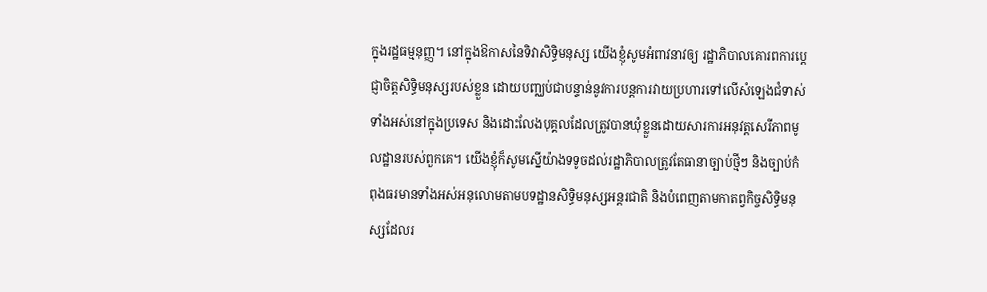ក្នុងរដ្ឋធម្មនុញ្ញ។ នៅក្នុងឱកាសនៃទិវាសិទ្ធិមនុស្ស យើងខ្ញុំសូមអំពាវនាវឲ្យ រដ្ឋាភិបាលគោរពការប្តេជ្ញាចិត្តសិទ្ធិមនុស្សរបស់ខ្លួន ដោយបញ្ឈប់ជាបន្ទាន់នូវការបន្តការវាយប្រហារទៅលើសំឡេងជំទាស់ទាំងអស់នៅក្នុងប្រទេស និងដោះលែងបុគ្គលដែលត្រូវបានឃុំខ្លួនដោយសារការអនុវត្តសេរីភាពមូលដ្ឋានរបស់ពួកគេ។ យើងខ្ញុំក៏សូមស្នើយ៉ាងទទូចដល់រដ្ឋាភិបាលត្រូវតែធានាច្បាប់ថ្មីៗ និងច្បាប់កំពុងធរមានទាំងអស់អនុលោមតាមបទដ្ឋានសិទ្ធិមនុស្សអន្តរជាតិ និងបំពេញតាមកាតព្វកិច្ចសិទ្ធិមនុស្សដែលរ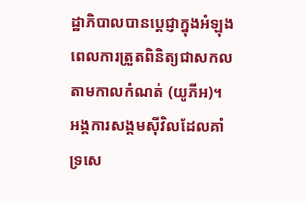ដ្ឋាភិបាលបានប្តេជ្ញាក្នុងអំឡុងពេលការត្រួតពិនិត្យជាសកលតាមកាលកំណត់ (យូភីអ)។
អង្គការសង្គមស៊ីវិលដែលគាំទ្រសេ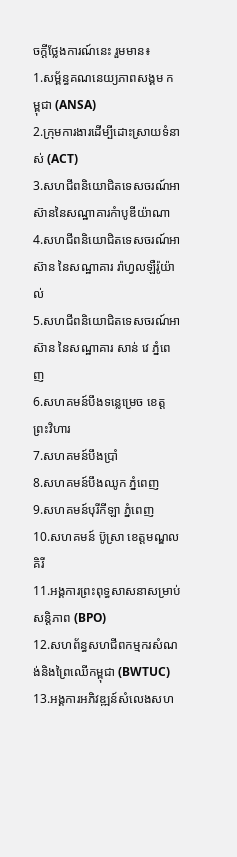ចក្តីថ្លែងការណ៍នេះ រួមមាន៖
1.សម្ព័ន្ធគណនេយ្យភាពសង្គម កម្ពុជា (ANSA)
2.ក្រុមការងារដើម្បីដោះស្រាយទំនាស់ (ACT)
3.សហជីពនិយោជិតទេសចរណ៍អាស៊ាននៃសណ្ឋាគារកំាបូឌីយ៉ាណា
4.សហជីពនិយោជិតទេសចរណ៍អាស៊ាន នៃសណ្ឋាគារ រ៉ាហ្វលឡឺរ៉ូយ៉ាល់
5.សហជីពនិយោជិតទេសចរណ៍អាស៊ាន នៃសណ្ឋាគារ សាន់ វេ ភ្នំពេញ
6.សហគមន៍បឹងទន្លេម្រេច ខេត្តព្រះវិហារ
7.សហគមន៍បឹងប្រាំ
8.សហគមន៍បឹងឈូក ភ្នំពេញ
9.សហគមន៍បុរីកីឡា ភ្នំពេញ
10.សហគមន៍ ប៊ូស្រា ខេត្តមណ្ឌលគិរី
11.អង្គការព្រះពុទ្ធសាសនាសម្រាប់សន្តិភាព (BPO)
12.សហព័ន្ធសហជីពកម្មករសំណង់និងព្រៃឈើកម្ពុជា (BWTUC)
13.អង្គការអភិវឌ្ឍន៍សំលេងសហ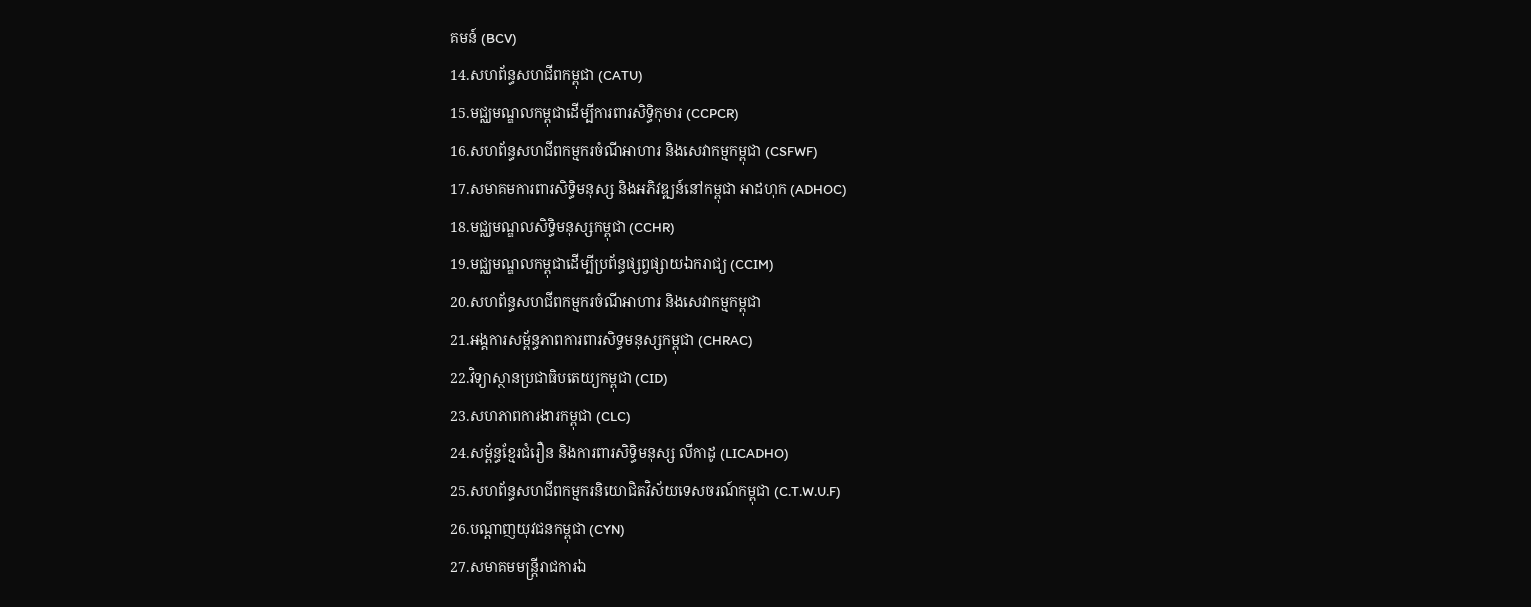គមន៍ (BCV)
14.សហព័ន្ធសហជីពកម្ពុជា (CATU)
15.មជ្ឈមណ្ឌលកម្ពុជាដើម្បីការពារសិទ្ធិកុមារ (CCPCR)
16.សហព័ន្ធសហជីពកម្មករចំណីអាហារ និងសេវាកម្មកម្ពុជា (CSFWF)
17.សមាគមការពារសិទ្ធិមនុស្ស និងអភិវឌ្ឍន៍នៅកម្ពុជា អាដហុក (ADHOC)
18.មជ្ឈមណ្ឌលសិទ្ធិមនុស្សកម្ពុជា (CCHR)
19.មជ្ឈមណ្ឌលកម្ពុជាដើម្បីប្រព័ន្ធផ្សព្វផ្សាយឯករាជ្យ (CCIM)
20.សហព័ន្ធសហជីពកម្មករចំណីអាហារ និងសេវាកម្មកម្ពុជា
21.អង្គការសម្ព័ន្ធភាពការពារសិទ្ធមនុស្សកម្ពុជា (CHRAC)
22.វិទ្យាស្ថានប្រជាធិបតេយ្យកម្ពុជា (CID)
23.សហភាពការងារកម្ពុជា (CLC)
24.សម្ព័ន្ធខ្មែរជំរឿន និងការពារសិទ្ធិមនុស្ស លីកាដូ (LICADHO)
25.សហព័ន្ធសហជីពកម្មករនិយោជិតវិស័យទេសចរណ៍កម្ពុជា (C.T.W.U.F)
26.បណ្តាញយុវជនកម្ពុជា (CYN)
27.សមាគមមន្រ្តីរាជការឯ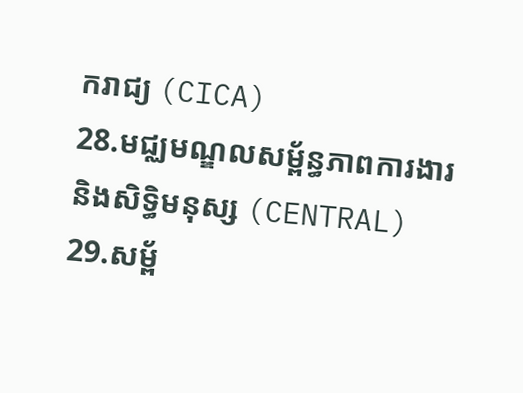ករាជ្យ (CICA)
28.មជ្ឈមណ្ឌលសម្ព័ន្ធភាពការងារនិងសិទ្ធិមនុស្ស (CENTRAL)
29.សម្ព័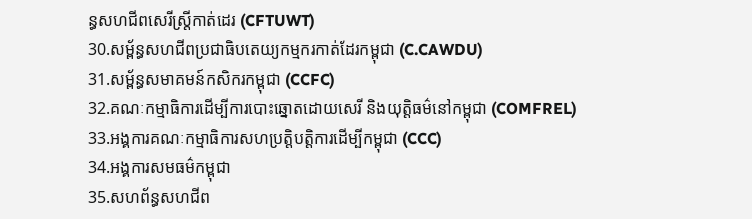ន្ធសហជីពសេរីស្រ្តីកាត់ដេរ (CFTUWT)
30.សម្ព័ន្ធសហជីពប្រជាធិបតេយ្យកម្មករកាត់ដែរកម្ពុជា (C.CAWDU)
31.សម្ព័ន្ធសមាគមន៍កសិករកម្ពុជា (CCFC)
32.គណៈកម្មាធិការដើម្បីការបោះឆ្នោតដោយសេរី និងយុត្តិធម៌នៅកម្ពុជា (COMFREL)
33.អង្គការគណៈកម្មាធិការសហប្រត្តិបត្តិការដើម្បីកម្ពុជា (CCC)
34.អង្គការសមធម៌កម្ពុជា
35.សហព័ន្ធសហជីព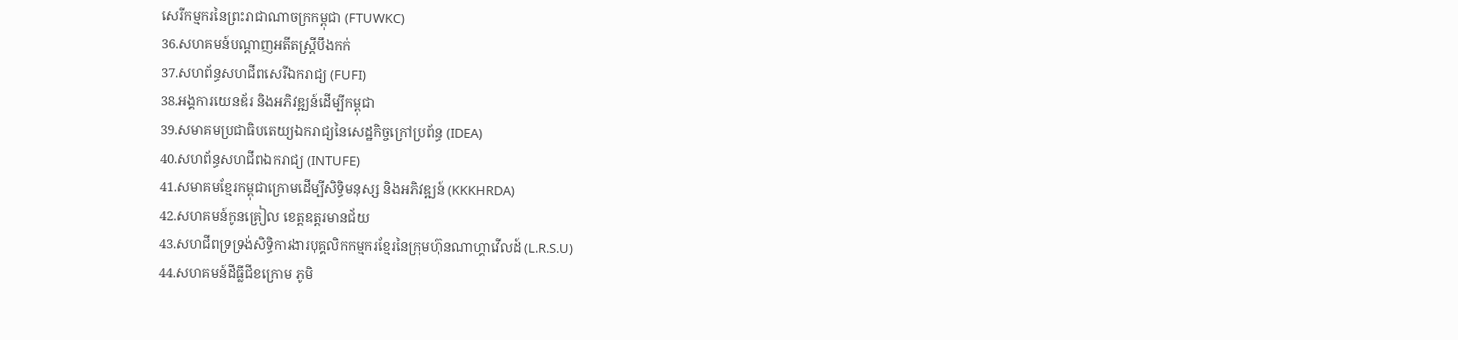សេរីកម្មករនៃព្រះរាជាណាចក្រកម្ពុជា (FTUWKC)
36.សហគមន៍បណ្តាញអតីតស្រ្តីបឹងកក់
37.សហព័ន្ធសហជីពសេរីឯករាជ្យ (FUFI)
38.អង្គការយេនឌ័រ និងអភិវឌ្ឍន៍ដើម្បីកម្ពុជា
39.សមាគមប្រជាធិបតេយ្យឯករាជ្យនៃសេដ្ឋកិច្ចក្រៅប្រព័ន្ធ (IDEA)
40.សហព័ន្ធសហជីពឯករាជ្យ (INTUFE)
41.សមាគមខ្មែរកម្ពុជាក្រោមដើម្បីសិទ្ធិមនុស្ស និងអភិវឌ្ឍន៍ (KKKHRDA)
42.សហគមន៍កូនគ្រៀល ខេត្តឧត្តរមានជ័យ
43.សហជីពទ្រទ្រង់សិទ្ធិការងារបុគ្គលិកកម្មករខ្មែរនៃក្រុមហ៊ុនណាហ្គាវើលដ៍ (L.R.S.U)
44.សហគមន៍ដីធ្លីជីខក្រោម ភូមិ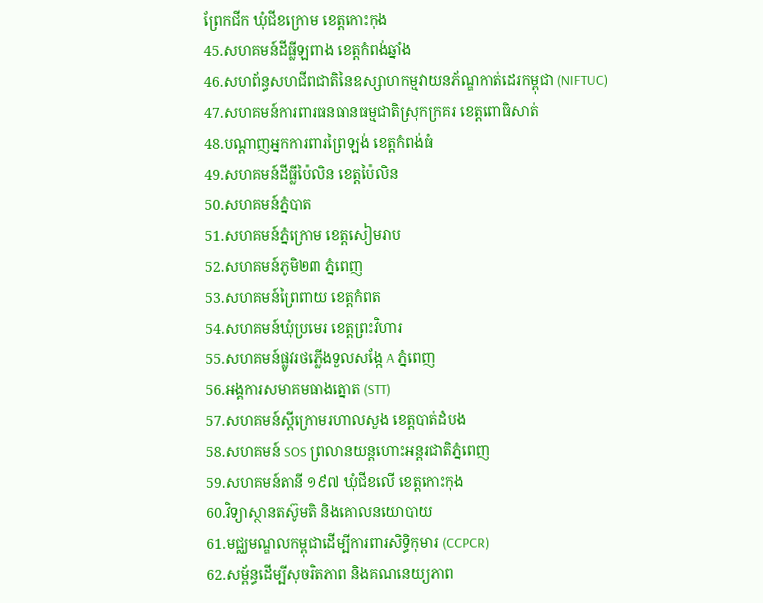ព្រែកជីក ឃុំជីខក្រោម ខេត្តកោះកុង
45.សហគមន៍ដីធ្លីឡពាង ខេត្តកំពង់ឆ្នាំង
46.សហព័ន្ធសហជីពជាតិនៃឧស្សាហកម្មវាយនភ័ណ្ឌកាត់ដេរកម្ពុជា (NIFTUC)
47.សហគមន៍ការពារធនធានធម្មជាតិស្រុកក្រគរ ខេត្តពោធិសាត់
48.បណ្តាញអ្នកការពារព្រៃឡង់ ខេត្តកំពង់ធំ
49.សហគមន៍ដីធ្លីប៉ៃលិន ខេត្តប៉ៃលិន
50.សហគមន៍ភ្នំបាត
51.សហគមន៍ភ្នំក្រោម ខេត្តសៀមរាប
52.សហគមន៍ភូមិ២៣ ភ្នំពេញ
53.សហគមន៍ព្រៃពាយ ខេត្តកំពត
54.សហគមន៍ឃុំប្រមេរ ខេត្តព្រះវិហារ
55.សហគមន៍ផ្លូវរថភ្លើងទួលសង្កែ A ភ្នំពេញ
56.អង្គការសមាគមធាងត្នោត (STT)
57.សហគមន៍ស្តីក្រោមរហាលសួង ខេត្តបាត់ដំបង
58.សហគមន៍ SOS ព្រលានយន្តហោះអន្តរជាតិភ្នំពេញ
59.សហគមន៍តានី ១៩៧ ឃុំជីខលើ ខេត្តកោះកុង
60.វិទ្យាស្ថានតស៊ូមតិ និងគោលនយោបាយ
61.មជ្ឈមណ្ឌលកម្ពុជាដើម្បីការពារសិទ្ធិកុមារ (CCPCR)
62.សម្ព័ន្ធដើម្បីសុចរិតភាព និងគណនេយ្យភាព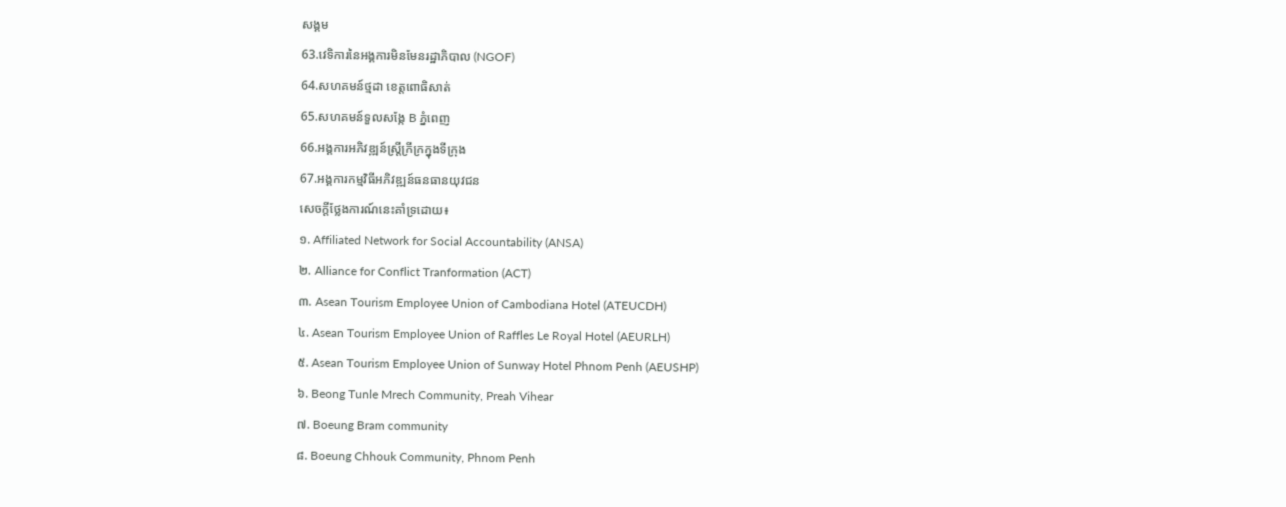សង្គម
63.វេទិការនៃអង្គការមិនមែនរដ្ឋាភិបាល (NGOF)
64.សហគមន៍ថ្មដា ខេត្តពោធិសាត់
65.សហគមន៍ទួលសង្កែ B ភ្នំពេញ
66.អង្គការអភិវឌ្ឍន៍ស្ត្រីក្រីក្រក្នុងទីក្រុង
67.អង្គការកម្មវិធីអភិវឌ្ឍន៍ធនធានយុវជន
សេចក្តីថ្លែងការណ៍នេះគាំទ្រដោយ៖
១. Affiliated Network for Social Accountability (ANSA)
២. Alliance for Conflict Tranformation (ACT)
៣. Asean Tourism Employee Union of Cambodiana Hotel (ATEUCDH)
៤. Asean Tourism Employee Union of Raffles Le Royal Hotel (AEURLH)
៥. Asean Tourism Employee Union of Sunway Hotel Phnom Penh (AEUSHP)
៦. Beong Tunle Mrech Community, Preah Vihear
៧. Boeung Bram community
៨. Boeung Chhouk Community, Phnom Penh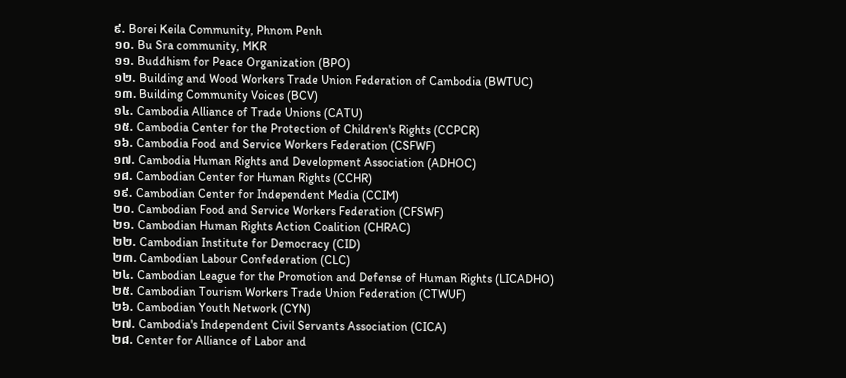៩. Borei Keila Community, Phnom Penh
១០. Bu Sra community, MKR
១១. Buddhism for Peace Organization (BPO)
១២. Building and Wood Workers Trade Union Federation of Cambodia (BWTUC)
១៣. Building Community Voices (BCV)
១៤. Cambodia Alliance of Trade Unions (CATU)
១៥. Cambodia Center for the Protection of Children's Rights (CCPCR)
១៦. Cambodia Food and Service Workers Federation (CSFWF)
១៧. Cambodia Human Rights and Development Association (ADHOC)
១៨. Cambodian Center for Human Rights (CCHR)
១៩. Cambodian Center for Independent Media (CCIM)
២០. Cambodian Food and Service Workers Federation (CFSWF)
២១. Cambodian Human Rights Action Coalition (CHRAC)
២២. Cambodian Institute for Democracy (CID)
២៣. Cambodian Labour Confederation (CLC)
២៤. Cambodian League for the Promotion and Defense of Human Rights (LICADHO)
២៥. Cambodian Tourism Workers Trade Union Federation (CTWUF)
២៦. Cambodian Youth Network (CYN)
២៧. Cambodia's Independent Civil Servants Association (CICA)
២៨. Center for Alliance of Labor and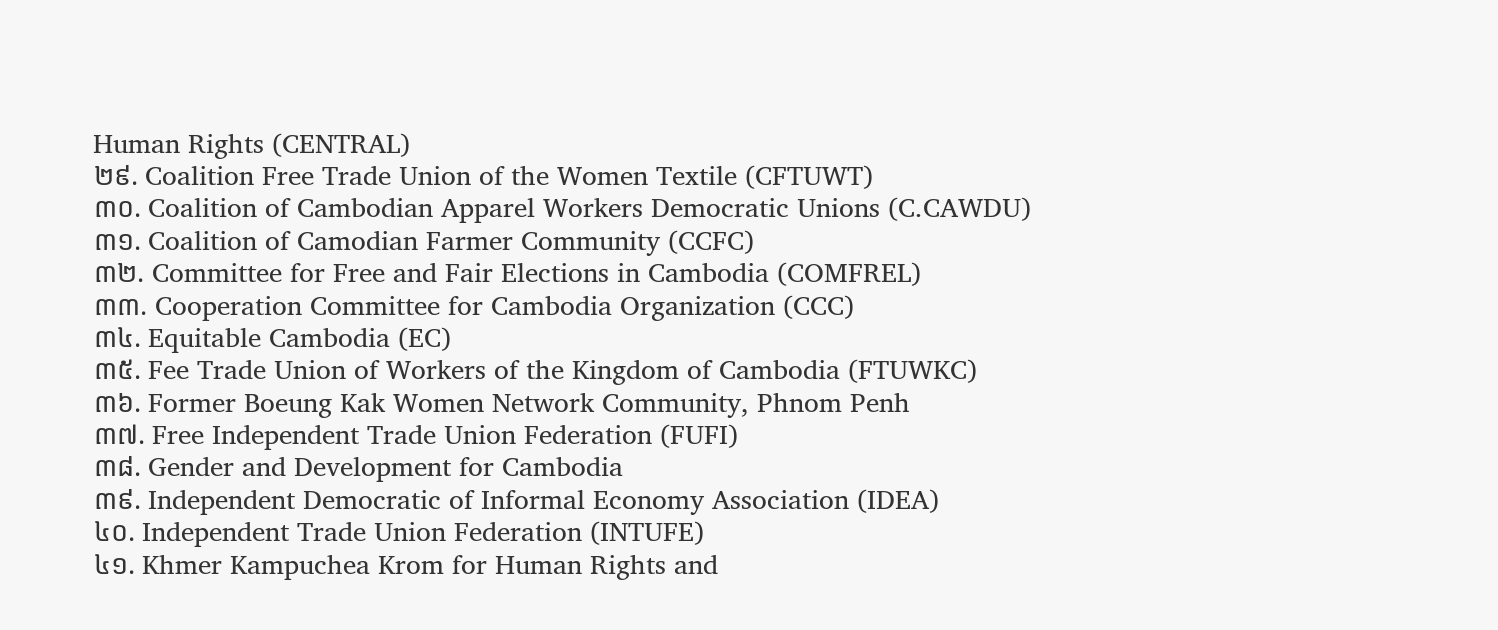Human Rights (CENTRAL)
២៩. Coalition Free Trade Union of the Women Textile (CFTUWT)
៣០. Coalition of Cambodian Apparel Workers Democratic Unions (C.CAWDU)
៣១. Coalition of Camodian Farmer Community (CCFC)
៣២. Committee for Free and Fair Elections in Cambodia (COMFREL)
៣៣. Cooperation Committee for Cambodia Organization (CCC)
៣៤. Equitable Cambodia (EC)
៣៥. Fee Trade Union of Workers of the Kingdom of Cambodia (FTUWKC)
៣៦. Former Boeung Kak Women Network Community, Phnom Penh
៣៧. Free Independent Trade Union Federation (FUFI)
៣៨. Gender and Development for Cambodia
៣៩. Independent Democratic of Informal Economy Association (IDEA)
៤០. Independent Trade Union Federation (INTUFE)
៤១. Khmer Kampuchea Krom for Human Rights and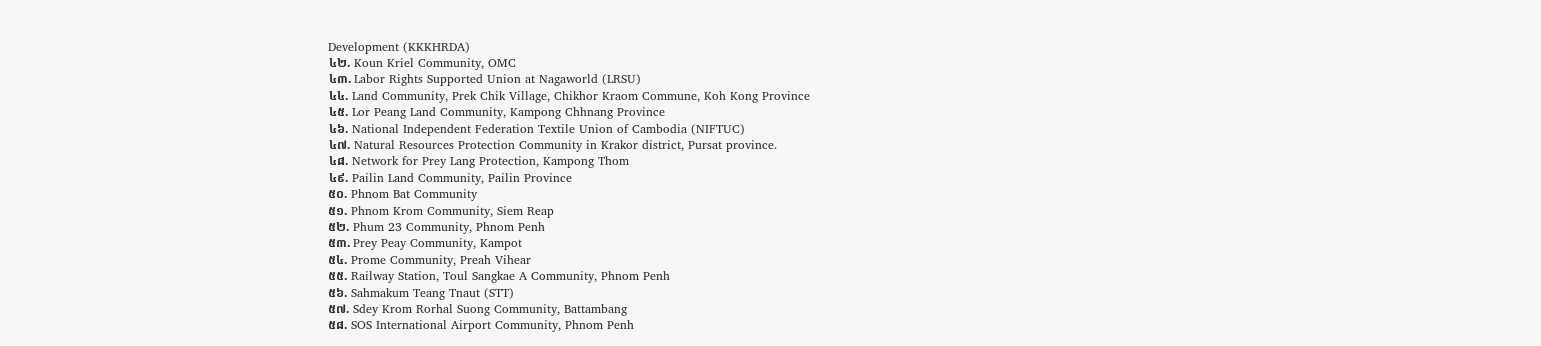Development (KKKHRDA)
៤២. Koun Kriel Community, OMC
៤៣. Labor Rights Supported Union at Nagaworld (LRSU)
៤៤. Land Community, Prek Chik Village, Chikhor Kraom Commune, Koh Kong Province
៤៥. Lor Peang Land Community, Kampong Chhnang Province
៤៦. National Independent Federation Textile Union of Cambodia (NIFTUC)
៤៧. Natural Resources Protection Community in Krakor district, Pursat province.
៤៨. Network for Prey Lang Protection, Kampong Thom
៤៩. Pailin Land Community, Pailin Province
៥០. Phnom Bat Community
៥១. Phnom Krom Community, Siem Reap
៥២. Phum 23 Community, Phnom Penh
៥៣. Prey Peay Community, Kampot
៥៤. Prome Community, Preah Vihear
៥៥. Railway Station, Toul Sangkae A Community, Phnom Penh
៥៦. Sahmakum Teang Tnaut (STT)
៥៧. Sdey Krom Rorhal Suong Community, Battambang
៥៨. SOS International Airport Community, Phnom Penh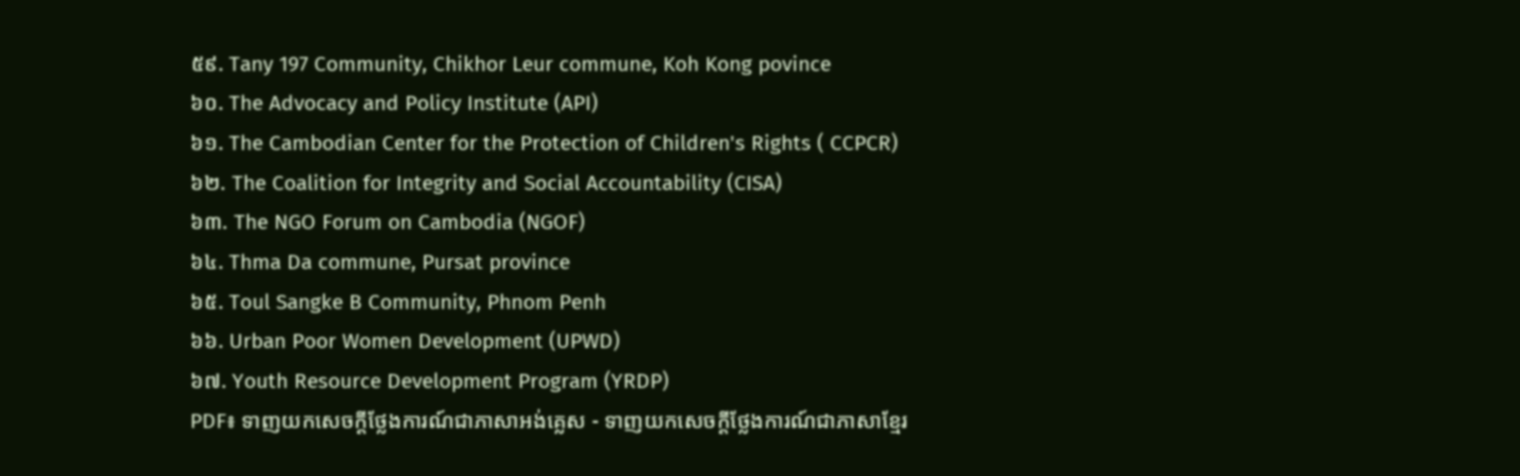៥៩. Tany 197 Community, Chikhor Leur commune, Koh Kong povince
៦០. The Advocacy and Policy Institute (API)
៦១. The Cambodian Center for the Protection of Children's Rights ( CCPCR)
៦២. The Coalition for Integrity and Social Accountability (CISA)
៦៣. The NGO Forum on Cambodia (NGOF)
៦៤. Thma Da commune, Pursat province
៦៥. Toul Sangke B Community, Phnom Penh
៦៦. Urban Poor Women Development (UPWD)
៦៧. Youth Resource Development Program (YRDP)
PDF៖ ទាញយកសេចក្តីថ្លែងការណ៍ជាភាសាអង់គ្លេស - ទាញយកសេចក្តីថ្លែងការណ៍ជាភាសាខ្មែរ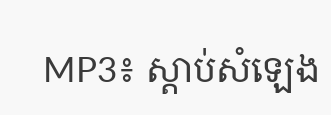MP3៖ ស្តាប់សំឡេង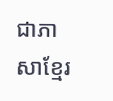ជាភាសាខ្មែរ